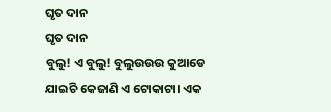ଘୃତ ଦାନ
ଘୃତ ଦାନ
ବୁଲୁ! ଏ ବୁଲୁ! ବୁଲୁଉଉଉ କୁଆଡେ ଯାଇଚି କେଜାଣି ଏ ଟୋକାଟା। ଏକ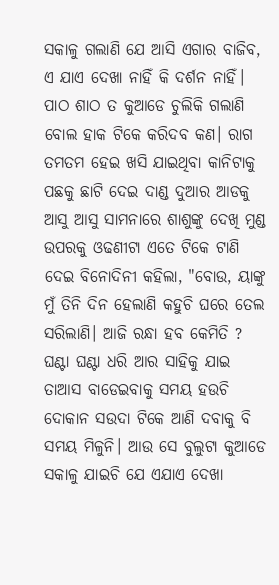ସକାଳୁ ଗଲାଣି ଯେ ଆସି ଏଗାର ବାଜିବ, ଏ ଯାଏ ଦେଖା ନାହିଁ କି ଦର୍ଶନ ନାହିଁ। ପାଠ ଶାଠ ତ କୁଆଡେ ଚୁଲିକି ଗଲାଣି ବୋଲ ହାକ ଟିକେ କରିଦବ କଣ। ରାଗ ତମତମ ହେଇ ଖସି ଯାଇଥିବା କାନିଟାକୁ ପଛକୁ ଛାଟି ଦେଇ ଦାଣ୍ଡ ଦୁଆର ଆଡକୁ ଆସୁ ଆସୁ ସାମନାରେ ଶାଶୁଙ୍କୁ ଦେଖି ମୁଣ୍ଡ ଉପରକୁ ଓଢଣୀଟା ଏତେ ଟିକେ ଟାଣି ଦେଇ ବିନୋଦିନୀ କହିଲା, "ବୋଉ, ୟାଙ୍କୁ ମୁଁ ତିନି ଦିନ ହେଲାଣି କହୁଚି ଘରେ ତେଲ ସରିଲାଣି। ଆଜି ରନ୍ଧା ହବ କେମିତି ? ଘଣ୍ଟା ଘଣ୍ଟା ଧରି ଆର ସାହିକୁ ଯାଇ ତାଆସ ବାଡେଇବାକୁ ସମୟ ହଉଚି ଦୋକାନ ସଉଦା ଟିକେ ଆଣି ଦବାକୁ ବି ସମୟ ମିଳୁନି। ଆଉ ସେ ବୁଲୁଟା କୁଆଡେ ସକାଳୁ ଯାଇଚି ଯେ ଏଯାଏ ଦେଖା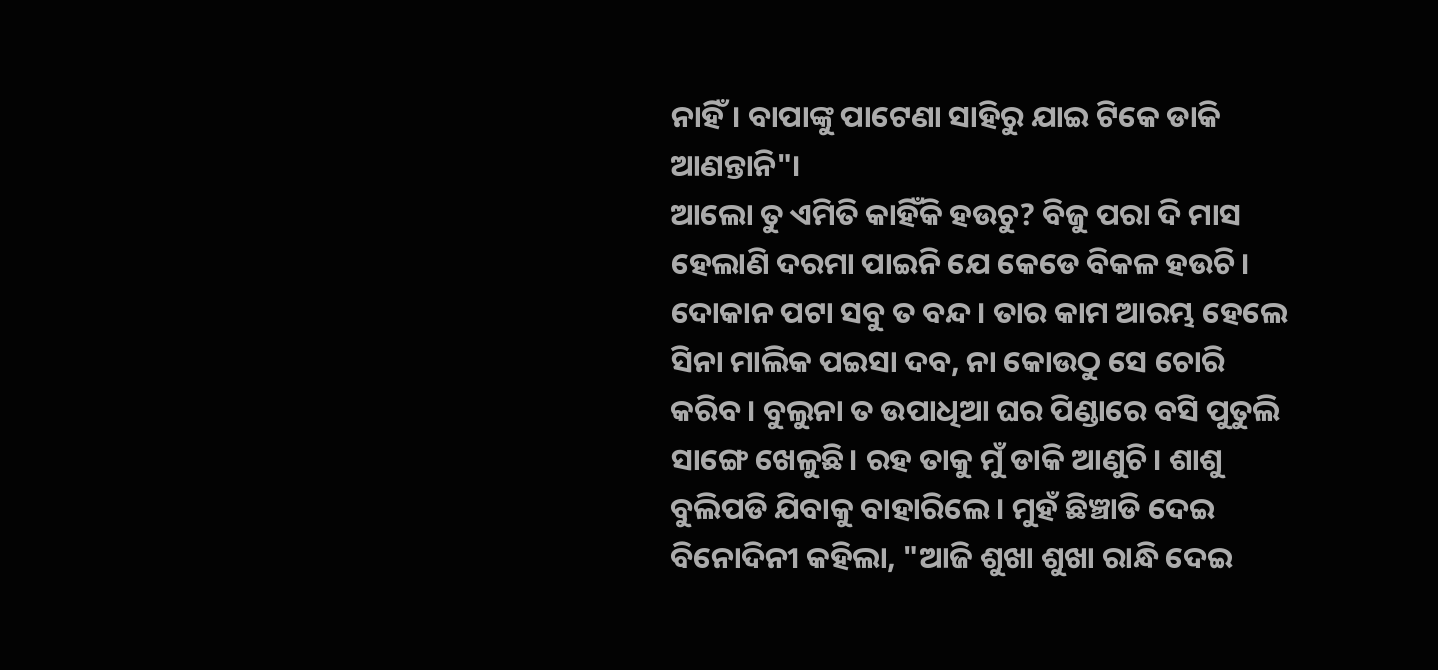ନାହିଁ। ବାପାଙ୍କୁ ପାଟେଣା ସାହିରୁ ଯାଇ ଟିକେ ଡାକି ଆଣନ୍ତାନି"।
ଆଲୋ ତୁ ଏମିତି କାହିଁକି ହଉଚୁ? ବିଜୁ ପରା ଦି ମାସ ହେଲାଣି ଦରମା ପାଇନି ଯେ କେଡେ ବିକଳ ହଉଚି। ଦୋକାନ ପଟା ସବୁ ତ ବନ୍ଦ। ତାର କାମ ଆରମ୍ଭ ହେଲେ ସିନା ମାଲିକ ପଇସା ଦବ, ନା କୋଉଠୁ ସେ ଚୋରି କରିବ। ବୁଲୁନା ତ ଉପାଧିଆ ଘର ପିଣ୍ଡାରେ ବସି ପୁତୁଲି ସାଙ୍ଗେ ଖେଳୁଛି। ରହ ତାକୁ ମୁଁ ଡାକି ଆଣୁଚି। ଶାଶୁ ବୁଲିପଡି ଯିବାକୁ ବାହାରିଲେ। ମୁହଁ ଛିଞ୍ଚାଡି ଦେଇ ବିନୋଦିନୀ କହିଲା, "ଆଜି ଶୁଖା ଶୁଖା ରାନ୍ଧି ଦେଇ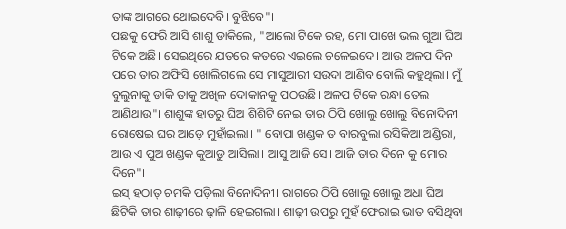ତାଙ୍କ ଆଗରେ ଥୋଇଦେବି। ବୁଝିବେ"।
ପଛକୁ ଫେରି ଆସି ଶାଶୁ ଡାକିଲେ, "ଆଲୋ ଟିକେ ରହ, ମୋ ପାଖେ ଭଲ ଗୁଆ ଘିଅ ଟିକେ ଅଛି। ସେଇଥିରେ ଯତରେ କତରେ ଏଇଲେ ଚଳେଇଦେ। ଆଉ ଅଳପ ଦିନ ପରେ ତାର ଅଫିସି ଖୋଲିଗଲେ ସେ ମାସୁଆରୀ ସଉଦା ଆଣିବ ବୋଲି କହୁଥିଲା। ମୁଁ ବୁଲୁନାକୁ ଡାକି ତାକୁ ଅଖିଳ ଦୋକାନକୁ ପଠଉଛି। ଅଳପ ଟିକେ ରନ୍ଧା ତେଲ ଆଣିଥାଉ"। ଶାଶୁଙ୍କ ହାତରୁ ଘିଅ ଶିଶିଟି ନେଇ ତାର ଠିପି ଖୋଲୁ ଖୋଲୁ ବିନୋଦିନୀ ରୋଷେଇ ଘର ଆଡ଼େ ମୁହାଁଇଲା। " ବୋପା ଖଣ୍ଡକ ତ ବାରବୁଲା ରସିକିଆ ଅଣ୍ଡିରା, ଆଉ ଏ ପୁଅ ଖଣ୍ଡକ କୁଆଡୁ ଆସିଲା। ଆସୁ ଆଜି ସେ। ଆଜି ତାର ଦିନେ କୁ ମୋର ଦିନେ"।
ଇସ୍ ହଠାତ୍ ଚମକି ପଡ଼ିଲା ବିନୋଦିନୀ। ରାଗରେ ଠିପି ଖୋଲୁ ଖୋଲୁ ଅଧା ଘିଅ ଛିଟିକି ତାର ଶାଢ଼ୀରେ ଢ଼ାଳି ହେଇଗଲା। ଶାଢ଼ୀ ଉପରୁ ମୁହଁ ଫେରାଇ ଭାତ ବସିଥିବା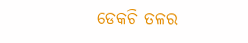ଡେକଚି ତଳର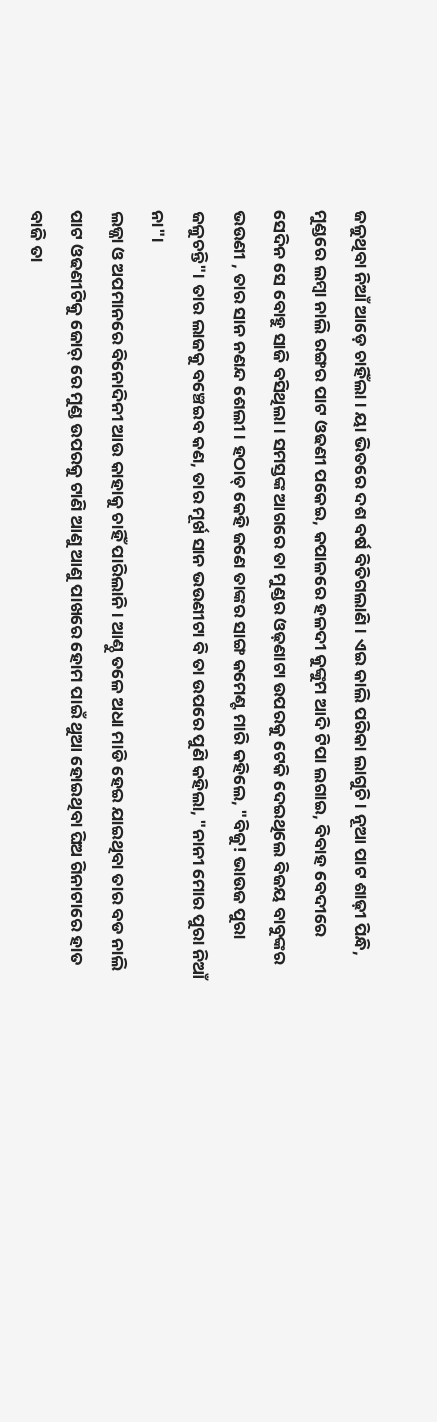ଜଳୁଥିବା ନିଆଁ ଆଡ଼େ ଚାହିଁଲା। ୟା ଭିତରେ ଦଶ ବର୍ଷ ବିତିଗଲାଣି। ଏଇ କାଲି ପରିକା ଲାଗୁଚି। ନୂଆ ପାଟ ଶାଢ଼ୀ ପିନ୍ଧି, ମୁଣ୍ଡରେ ଲମ୍ବା ନାଲି ରଙ୍ଗର ପାଟ ଓଢଣୀ ପକେଇ, କପାଳରେ ହଳଦୀ କୁଙ୍କୁମ ଆଦି ଟିପା ଲଗାଇ, ବିବାହ ବେଦୀରେ ସେଦିନ ସେ ବୋହୁ ସାଜି ବସିଥିଲା। ସମସ୍ତଙ୍କ ଆଗରେ ତା ମୁଣ୍ଡର ଓଢ଼ଣାଟା ଉପରକୁ ଟେକି ଦେଇଥିଲେ ବିଜୟ ବାବୁଙ୍କର ଭଉଣୀ , ତାର ସାନ ନଣନ୍ଦ ଶେଲୀ। ହଠାତ୍ କେହି ଜଣେ ତାଙ୍କର ସାଙ୍ଗ କମେଣ୍ଟ ମାରି କହିଲେ, "ବିଜୁ! ଭାଉଜ ପୁରା ଜଳୁଚନ୍ତି"। ତାର ଲାଜକୁ ବଞ୍ଚେଇବ କଣ, ତାର ମୂର୍ଖ ସାନ ଭଉଣୀଟା ବି ତା ଉପରେ ପୁଣି କହିଲା, "ନାନୀ ମୋର ପୁରା ନିଆଁ ନା"।
ଲଜ୍ଜା ଓ ଅପମାନରେ ବିନୋଦିନୀ ଆଉ କାହାକୁ ଚାହିଁ ପାରିଲାନି। ଆଣ୍ଠୁ ତଳେ ଅଧା ମାଡି ହେଇ ଯାଇଥିବା ତାର ବଡ ନାଲି ପାଟ ଓଢଣୀଟିକୁ ଜୋର୍ ରେ ମୁଣ୍ଡ ଉପରକୁ ଟାଣି ଆଣୁ ଆଣୁ ପାଖରେ ହୋମ ପାଇଁ ଥୁଆ ହୋଇଥିବା ଘିଅ ଗିନାଟାରେ ହାତ ବାଜି ତା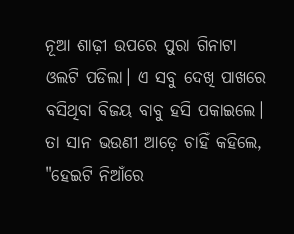ନୂଆ ଶାଢ଼ୀ ଉପରେ ପୁରା ଗିନାଟା ଓଲଟି ପଡିଲା। ଏ ସବୁ ଦେଖି ପାଖରେ ବସିଥିବା ବିଜୟ ବାବୁ ହସି ପକାଇଲେ। ତା ସାନ ଭଉଣୀ ଆଡ଼େ ଚାହିଁ କହିଲେ, "ହେଇଟି ନିଆଁରେ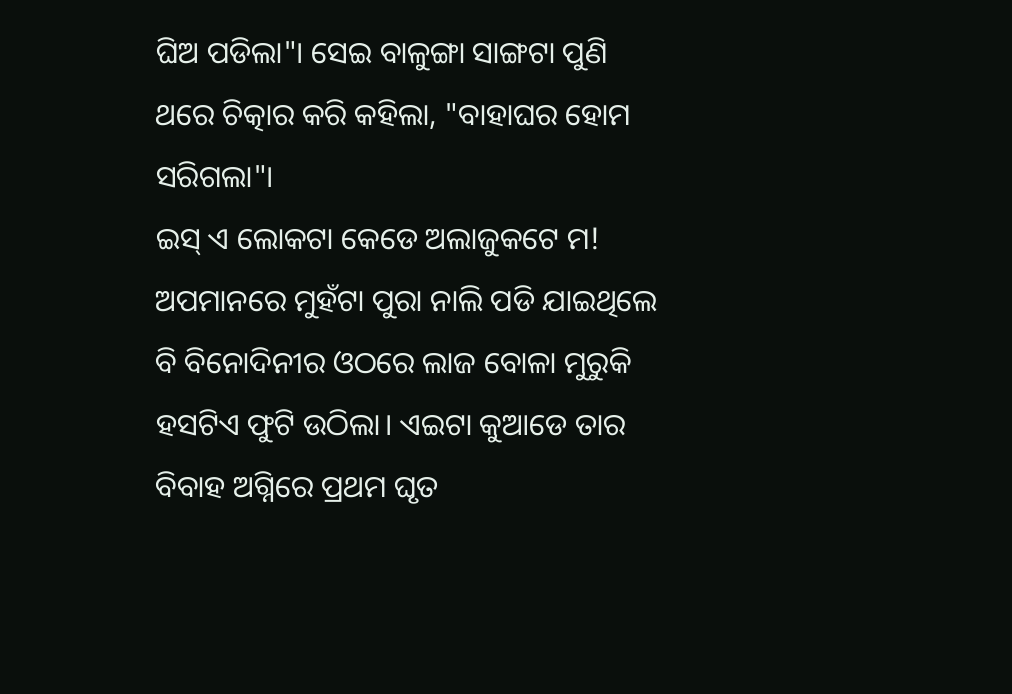ଘିଅ ପଡିଲା"। ସେଇ ବାଳୁଙ୍ଗା ସାଙ୍ଗଟା ପୁଣି ଥରେ ଚିତ୍କାର କରି କହିଲା, "ବାହାଘର ହୋମ ସରିଗଲା"।
ଇସ୍ ଏ ଲୋକଟା କେଡେ ଅଲାଜୁକଟେ ମ!
ଅପମାନରେ ମୁହଁଟା ପୁରା ନାଲି ପଡି ଯାଇଥିଲେ ବି ବିନୋଦିନୀର ଓଠରେ ଲାଜ ବୋଳା ମୁରୁକି ହସଟିଏ ଫୁଟି ଉଠିଲା। ଏଇଟା କୁଆଡେ ତାର ବିବାହ ଅଗ୍ନିରେ ପ୍ରଥମ ଘୃତ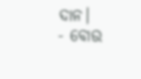ଦାନ।
- ବୋଉ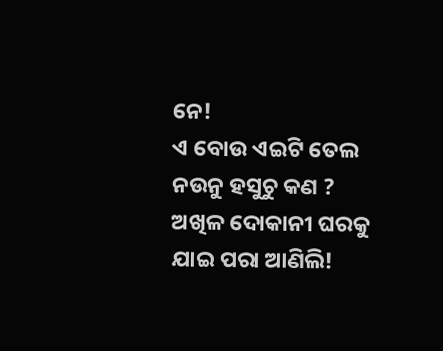ନେ!
ଏ ବୋଉ ଏଇଟି ତେଲ ନଉନୁ ହସୁଚୁ କଣ ? ଅଖିଳ ଦୋକାନୀ ଘରକୁ ଯାଇ ପରା ଆଣିଲି!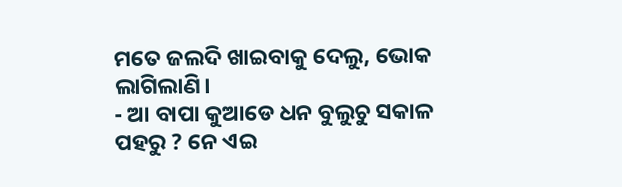ମତେ ଜଲଦି ଖାଇବାକୁ ଦେଲୁ, ଭୋକ ଲାଗିଲାଣି।
- ଆ ବାପା କୁଆଡେ ଧନ ବୁଲୁଚୁ ସକାଳ ପହରୁ ? ନେ ଏଇ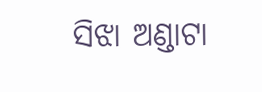ସିଝା ଅଣ୍ଡାଟା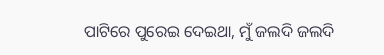ପାଟିରେ ପୁରେଇ ଦେଇଥା, ମୁଁ ଜଲଦି ଜଲଦି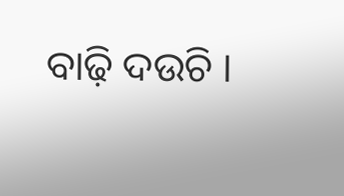ବାଢ଼ି ଦଉଚି ।